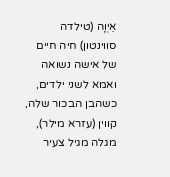אֵיְוָה (טילדה סווינטון) חיה חיים של אישה נשואה ואמא לשני ילדים, כשהבן הבכור שלה, קווין (עזרא מילר), מגלה מגיל צעיר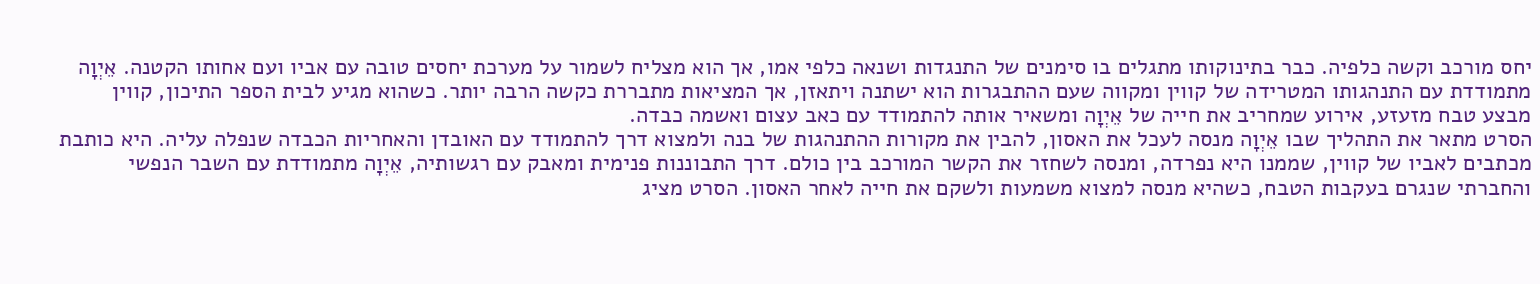יחס מורכב וקשה כלפיה. כבר בתינוקותו מתגלים בו סימנים של התנגדות ושנאה כלפי אמו, אך הוא מצליח לשמור על מערכת יחסים טובה עם אביו ועם אחותו הקטנה. אֵיְוָה מתמודדת עם התנהגותו המטרידה של קווין ומקווה שעם ההתבגרות הוא ישתנה ויתאזן, אך המציאות מתבררת כקשה הרבה יותר. כשהוא מגיע לבית הספר התיכון, קווין מבצע טבח מזעזע, אירוע שמחריב את חייה של אֵיְוָה ומשאיר אותה להתמודד עם כאב עצום ואשמה כבדה.
הסרט מתאר את התהליך שבו אֵיְוָה מנסה לעכל את האסון, להבין את מקורות ההתנהגות של בנה ולמצוא דרך להתמודד עם האובדן והאחריות הכבדה שנפלה עליה. היא כותבת מכתבים לאביו של קווין, שממנו היא נפרדה, ומנסה לשחזר את הקשר המורכב בין כולם. דרך התבוננות פנימית ומאבק עם רגשותיה, אֵיְוָה מתמודדת עם השבר הנפשי והחברתי שנגרם בעקבות הטבח, כשהיא מנסה למצוא משמעות ולשקם את חייה לאחר האסון. הסרט מציג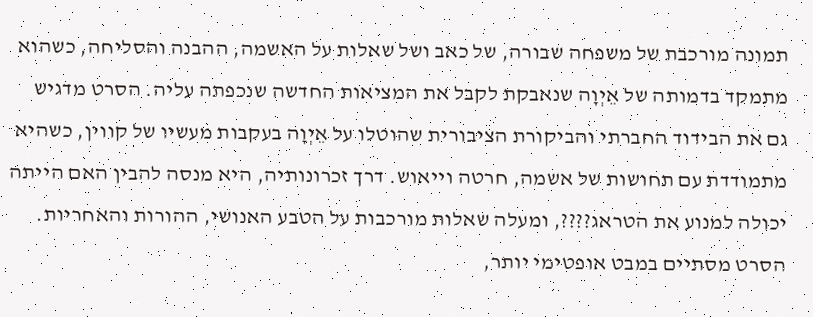תמונה מורכבת של משפחה שבורה, של כאב ושל שאלות על האשמה, ההבנה והסליחה, כשהוא מתמקד בדמותה של אֵיְוָה שנאבקת לקבל את המציאות החדשה שנכפתה עליה. הסרט מדגיש גם את הבידוד החברתי והביקורת הציבורית שהוטלו על אֵיְוָה בעקבות מעשיו של קווין, כשהיא מתמודדת עם תחושות של אשמה, חרטה וייאוש. דרך זכרונותיה, היא מנסה להבין האם הייתה יכולה למנוע את הטראג????, ומעלה שאלות מורכבות על הטבע האנושי, ההורות והאחריות. הסרט מסתיים במבט אופטימי יותר,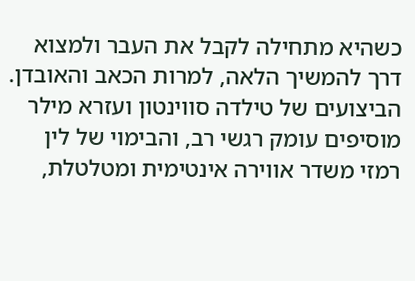כשהיא מתחילה לקבל את העבר ולמצוא דרך להמשיך הלאה, למרות הכאב והאובדן. הביצועים של טילדה סווינטון ועזרא מילר מוסיפים עומק רגשי רב, והבימוי של לין רמזי משדר אווירה אינטימית ומטלטלת,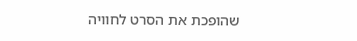שהופכת את הסרט לחוויה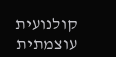קולנועית עוצמתית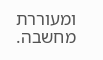ומעוררת מחשבה.